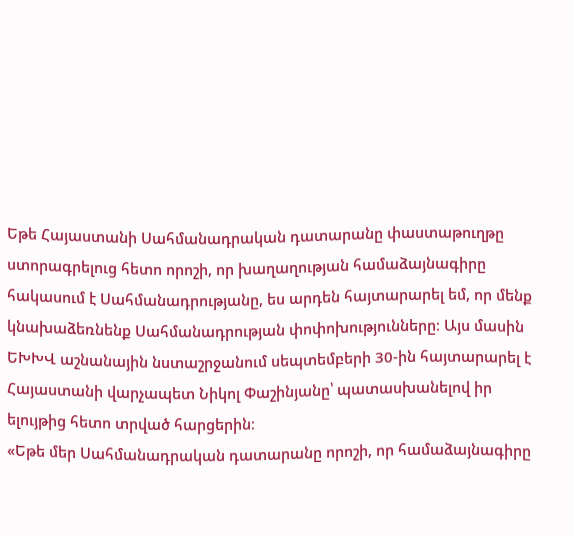Եթե Հայաստանի Սահմանադրական դատարանը փաստաթուղթը ստորագրելուց հետո որոշի, որ խաղաղության համաձայնագիրը հակասում է Սահմանադրությանը, ես արդեն հայտարարել եմ, որ մենք կնախաձեռնենք Սահմանադրության փոփոխությունները։ Այս մասին ԵԽԽՎ աշնանային նստաշրջանում սեպտեմբերի 30-ին հայտարարել է Հայաստանի վարչապետ Նիկոլ Փաշինյանը՝ պատասխանելով իր ելույթից հետո տրված հարցերին։
«Եթե մեր Սահմանադրական դատարանը որոշի, որ համաձայնագիրը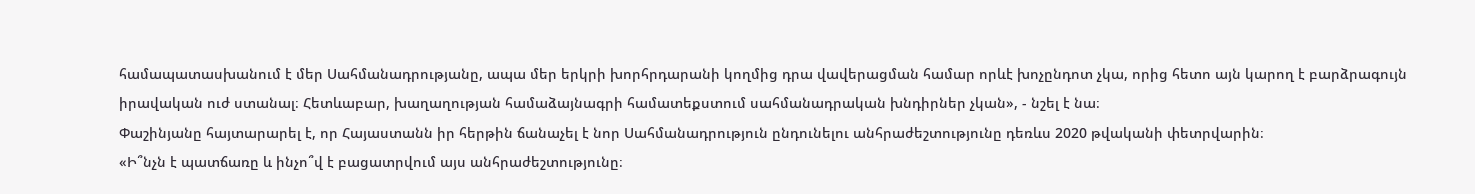համապատասխանում է մեր Սահմանադրությանը, ապա մեր երկրի խորհրդարանի կողմից դրա վավերացման համար որևէ խոչընդոտ չկա, որից հետո այն կարող է բարձրագույն իրավական ուժ ստանալ։ Հետևաբար, խաղաղության համաձայնագրի համատեքստում սահմանադրական խնդիրներ չկան», - նշել է նա։
Փաշինյանը հայտարարել է, որ Հայաստանն իր հերթին ճանաչել է նոր Սահմանադրություն ընդունելու անհրաժեշտությունը դեռևս 2020 թվականի փետրվարին։
«Ի՞նչն է պատճառը և ինչո՞վ է բացատրվում այս անհրաժեշտությունը։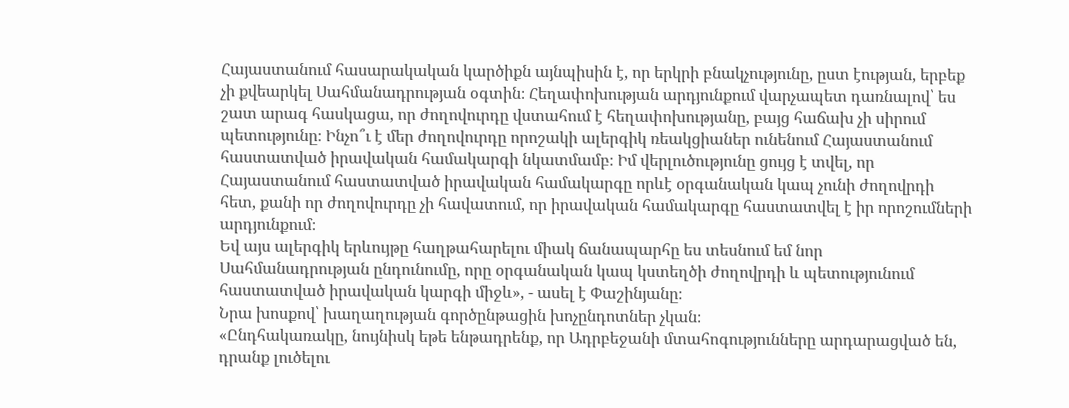Հայաստանում հասարակական կարծիքն այնպիսին է, որ երկրի բնակչությունը, ըստ էության, երբեք չի քվեարկել Սահմանադրության օգտին։ Հեղափոխության արդյունքում վարչապետ դառնալով՝ ես շատ արագ հասկացա, որ ժողովուրդը վստահում է հեղափոխությանը, բայց հաճախ չի սիրում պետությունը։ Ինչո՞ւ է մեր ժողովուրդը որոշակի ալերգիկ ռեակցիաներ ունենում Հայաստանում հաստատված իրավական համակարգի նկատմամբ։ Իմ վերլուծությունը ցույց է տվել, որ Հայաստանում հաստատված իրավական համակարգը որևէ օրգանական կապ չունի ժողովրդի հետ, քանի որ ժողովուրդը չի հավատում, որ իրավական համակարգը հաստատվել է իր որոշումների արդյունքում։
Եվ այս ալերգիկ երևույթը հաղթահարելու միակ ճանապարհը ես տեսնում եմ նոր Սահմանադրության ընդունումը, որը օրգանական կապ կստեղծի ժողովրդի և պետությունում հաստատված իրավական կարգի միջև», - ասել է Փաշինյանը։
Նրա խոսքով՝ խաղաղության գործընթացին խոչընդոտներ չկան։
«Ընդհակառակը, նույնիսկ եթե ենթադրենք, որ Ադրբեջանի մտահոգությունները արդարացված են, դրանք լուծելու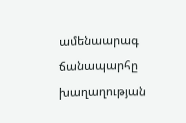ամենաարագ ճանապարհը խաղաղության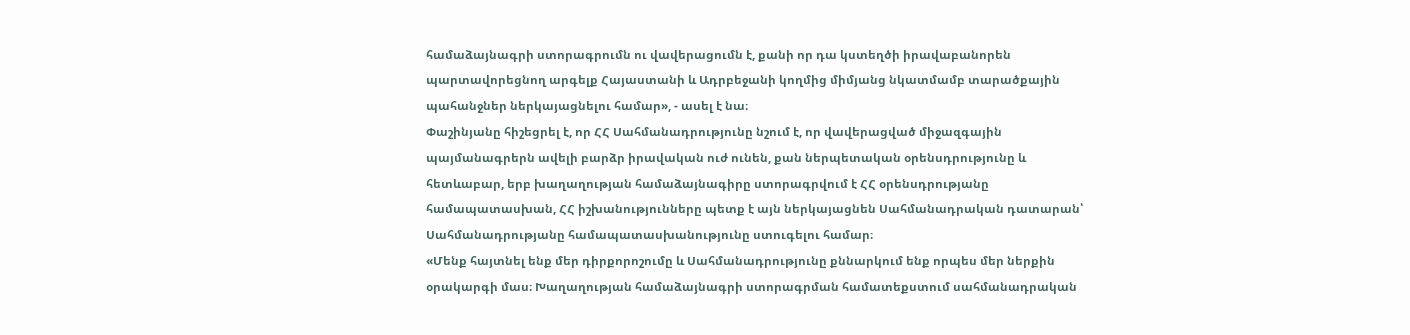համաձայնագրի ստորագրումն ու վավերացումն է, քանի որ դա կստեղծի իրավաբանորեն պարտավորեցնող արգելք Հայաստանի և Ադրբեջանի կողմից միմյանց նկատմամբ տարածքային պահանջներ ներկայացնելու համար», - ասել է նա։
Փաշինյանը հիշեցրել է, որ ՀՀ Սահմանադրությունը նշում է, որ վավերացված միջազգային պայմանագրերն ավելի բարձր իրավական ուժ ունեն, քան ներպետական օրենսդրությունը և հետևաբար, երբ խաղաղության համաձայնագիրը ստորագրվում է ՀՀ օրենսդրությանը համապատասխան, ՀՀ իշխանությունները պետք է այն ներկայացնեն Սահմանադրական դատարան՝ Սահմանադրությանը համապատասխանությունը ստուգելու համար։
«Մենք հայտնել ենք մեր դիրքորոշումը և Սահմանադրությունը քննարկում ենք որպես մեր ներքին օրակարգի մաս։ Խաղաղության համաձայնագրի ստորագրման համատեքստում սահմանադրական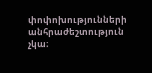փոփոխությունների անհրաժեշտություն չկա։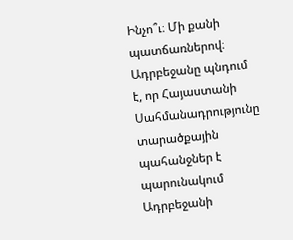Ինչո՞ւ։ Մի քանի պատճառներով։
Ադրբեջանը պնդում է, որ Հայաստանի Սահմանադրությունը տարածքային պահանջներ է պարունակում Ադրբեջանի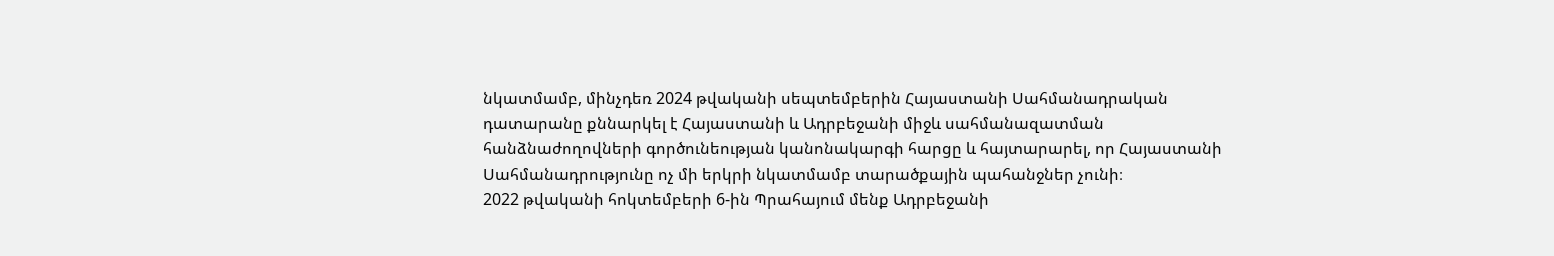նկատմամբ, մինչդեռ 2024 թվականի սեպտեմբերին Հայաստանի Սահմանադրական դատարանը քննարկել է Հայաստանի և Ադրբեջանի միջև սահմանազատման հանձնաժողովների գործունեության կանոնակարգի հարցը և հայտարարել, որ Հայաստանի Սահմանադրությունը ոչ մի երկրի նկատմամբ տարածքային պահանջներ չունի։
2022 թվականի հոկտեմբերի 6-ին Պրահայում մենք Ադրբեջանի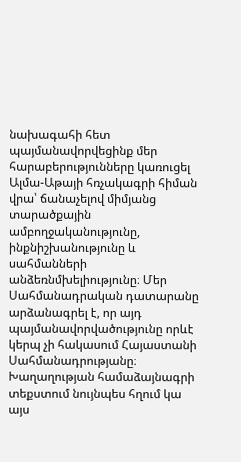նախագահի հետ պայմանավորվեցինք մեր հարաբերությունները կառուցել Ալմա-Աթայի հռչակագրի հիման վրա՝ ճանաչելով միմյանց տարածքային ամբողջականությունը, ինքնիշխանությունը և սահմանների անձեռնմխելիությունը։ Մեր Սահմանադրական դատարանը արձանագրել է, որ այդ պայմանավորվածությունը որևէ կերպ չի հակասում Հայաստանի Սահմանադրությանը։
Խաղաղության համաձայնագրի տեքստում նույնպես հղում կա այս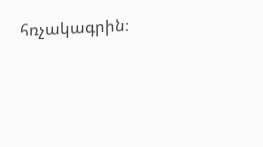հռչակագրին։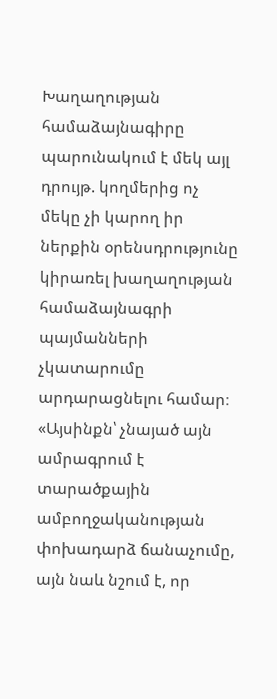Խաղաղության համաձայնագիրը պարունակում է մեկ այլ դրույթ. կողմերից ոչ մեկը չի կարող իր ներքին օրենսդրությունը կիրառել խաղաղության համաձայնագրի պայմանների չկատարումը արդարացնելու համար։ «Այսինքն՝ չնայած այն ամրագրում է տարածքային ամբողջականության փոխադարձ ճանաչումը, այն նաև նշում է, որ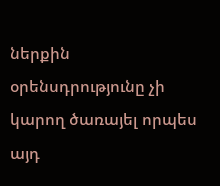ներքին օրենսդրությունը չի կարող ծառայել որպես այդ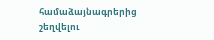համաձայնագրերից շեղվելու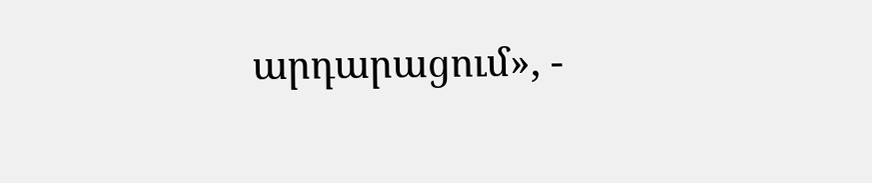արդարացում», -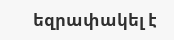եզրափակել է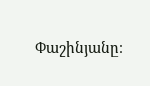Փաշինյանը։